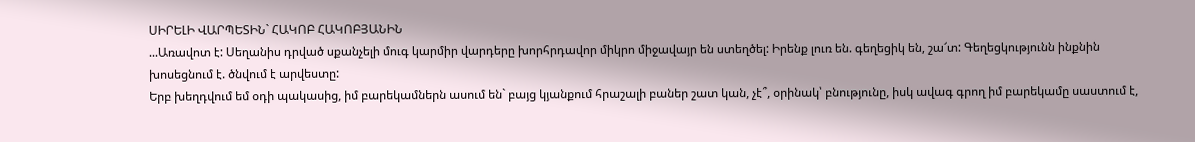ՍԻՐԵԼԻ ՎԱՐՊԵՏԻՆ` ՀԱԿՈԲ ՀԱԿՈԲՅԱՆԻՆ
...Առավոտ է: Սեղանիս դրված սքանչելի մուգ կարմիր վարդերը խորհրդավոր միկրո միջավայր են ստեղծել: Իրենք լուռ են. գեղեցիկ են, շա՜տ: Գեղեցկությունն ինքնին խոսեցնում է. ծնվում է արվեստը:
Երբ խեղդվում եմ օդի պակասից, իմ բարեկամներն ասում են` բայց կյանքում հրաշալի բաներ շատ կան, չէ՞, օրինակ՝ բնությունը, իսկ ավագ գրող իմ բարեկամը սաստում է,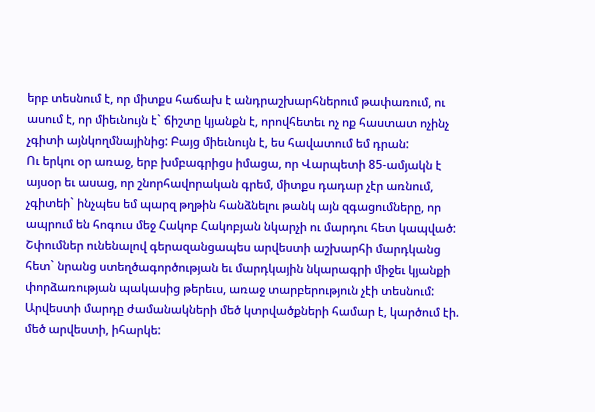երբ տեսնում է, որ միտքս հաճախ է անդրաշխարհներում թափառում, ու ասում է, որ միեւնույն է` ճիշտը կյանքն է, որովհետեւ ոչ ոք հաստատ ոչինչ չգիտի այնկողմնայինից: Բայց միեւնույն է, ես հավատում եմ դրան:
Ու երկու օր առաջ, երբ խմբագրիցս իմացա, որ Վարպետի 85-ամյակն է այսօր եւ ասաց, որ շնորհավորական գրեմ, միտքս դադար չէր առնում, չգիտեի` ինչպես եմ պարզ թղթին հանձնելու թանկ այն զգացումները, որ ապրում են հոգուս մեջ Հակոբ Հակոբյան նկարչի ու մարդու հետ կապված:
Շփումներ ունենալով գերազանցապես արվեստի աշխարհի մարդկանց հետ` նրանց ստեղծագործության եւ մարդկային նկարագրի միջեւ կյանքի փորձառության պակասից թերեւս, առաջ տարբերություն չէի տեսնում: Արվեստի մարդը ժամանակների մեծ կտրվածքների համար է, կարծում էի. մեծ արվեստի, իհարկե: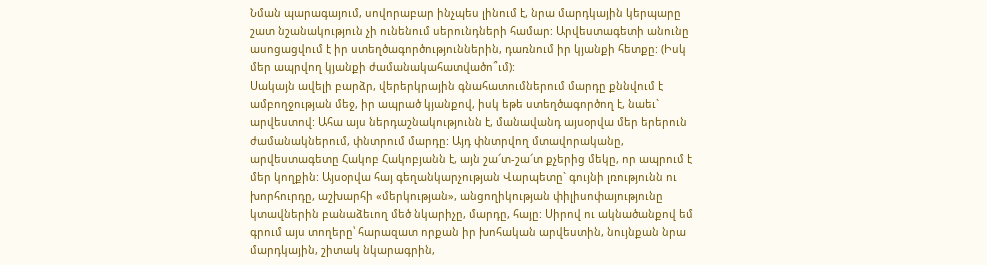Նման պարագայում, սովորաբար ինչպես լինում է, նրա մարդկային կերպարը շատ նշանակություն չի ունենում սերունդների համար: Արվեստագետի անունը ասոցացվում է իր ստեղծագործություններին, դառնում իր կյանքի հետքը: (Իսկ մեր ապրվող կյանքի ժամանակահատվածո՞ւմ):
Սակայն ավելի բարձր, վերերկրային գնահատումներում մարդը քննվում է ամբողջության մեջ, իր ապրած կյանքով, իսկ եթե ստեղծագործող է, նաեւ` արվեստով: Ահա այս ներդաշնակությունն է, մանավանդ այսօրվա մեր երերուն ժամանակներում, փնտրում մարդը: Այդ փնտրվող մտավորականը, արվեստագետը Հակոբ Հակոբյանն է, այն շա՜տ-շա՜տ քչերից մեկը, որ ապրում է մեր կողքին: Այսօրվա հայ գեղանկարչության Վարպետը` գույնի լռությունն ու խորհուրդը, աշխարհի «մերկության», անցողիկության փիլիսոփայությունը կտավներին բանաձեւող մեծ նկարիչը, մարդը, հայը: Սիրով ու ակնածանքով եմ գրում այս տողերը՝ հարազատ որքան իր խոհական արվեստին, նույնքան նրա մարդկային, շիտակ նկարագրին,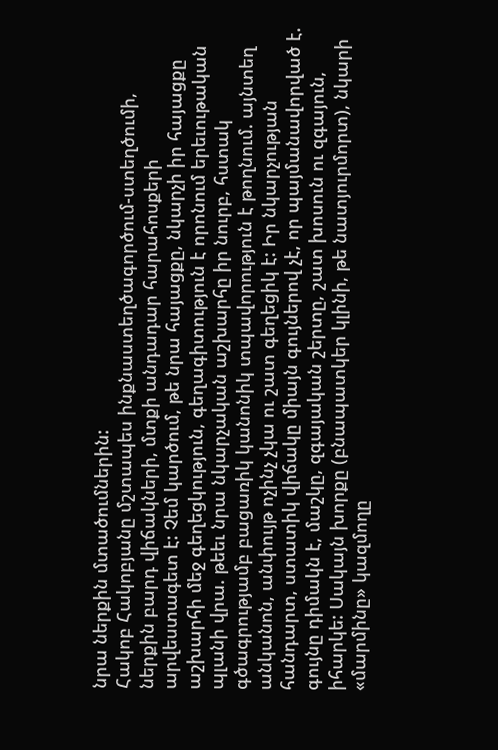նրա ներքին մտածումներին:
Հակոբ Հակոբյանը մշտապես ինքնաստեղծագործում-ստեղծումի, ներքին բարդ վիճակների, մտքի անդադար հարահոսքերի արվեստագետ է: Չեմ կարծում, թե նրա հայացքը, նկարչի իր հայացքը աշխարհի մեջ գեղեցկություն, գեղագիտություն է որոնում երեւութական պլանի վրա. թեեւ նրա նկարչական աշխարհը իր նուրբ, հստակ գծագրությամբ բացառիկ կանոնիկ տպավորություն է թողնում. այնտեղ անկանոն, անփույթ ոչինչ չկա ու շատ գեղեցիկ է: Իր նկարչության հանդարտ, ստատիկ վիճակը միայն գույներով չէ, որ պայմանավորված է. գույնը դիմակն է, մաշկը, զգայական շերտը, շատ խոսուն ու զգայուն, իհարկե: Սակայն խորքը (բնապատկեր կլինի, թե նատյուրմորտ), նկարի «մարմինը» կազմողը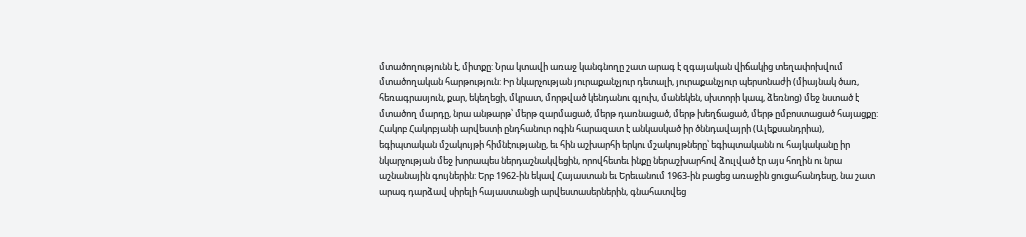մտածողությունն է, միտքը: Նրա կտավի առաջ կանգնողը շատ արագ է զգայական վիճակից տեղափոխվում մտածողական հարթություն: Իր նկարչության յուրաքանչյուր դետալի, յուրաքանչյուր պերսոնաժի (միայնակ ծառ, հեռագրասյուն, քար, եկեղեցի, մկրատ, մորթված կենդանու գլուխ, մանեկեն, սխտորի կապ, ձեռնոց) մեջ նստած է մտածող մարդը, նրա անթարթ՝ մերթ զարմացած, մերթ դառնացած, մերթ խեղճացած, մերթ ըմբոստացած հայացքը:
Հակոբ Հակոբյանի արվեստի ընդհանուր ոգին հարազատ է անկասկած իր ծննդավայրի (Ալեքսանդրիա), եգիպտական մշակույթի հիմնէությանը, եւ հին աշխարհի երկու մշակույթները՝ եգիպտականն ու հայկականը իր նկարչության մեջ խորապես ներդաշնակվեցին, որովհետեւ ինքը ներաշխարհով ձուլված էր այս հողին ու նրա աշնանային գույներին: Երբ 1962-ին եկավ Հայաստան եւ Երեւանում 1963-ին բացեց առաջին ցուցահանդեսը, նա շատ արագ դարձավ սիրելի հայաստանցի արվեստասերներին, գնահատվեց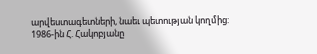արվեստագետների, նաեւ պետության կողմից: 1986-ին Հ. Հակոբյանը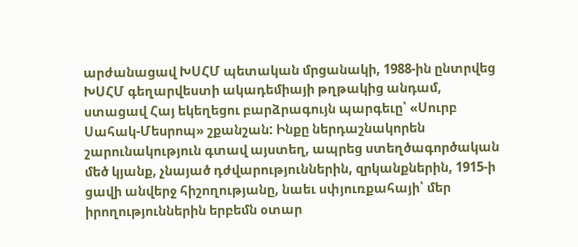արժանացավ ԽՍՀՄ պետական մրցանակի, 1988-ին ընտրվեց ԽՍՀՄ գեղարվեստի ակադեմիայի թղթակից անդամ, ստացավ Հայ եկեղեցու բարձրագույն պարգեւը՝ «Սուրբ Սահակ-Մեսրոպ» շքանշան: Ինքը ներդաշնակորեն շարունակություն գտավ այստեղ, ապրեց ստեղծագործական մեծ կյանք, չնայած դժվարություններին, զրկանքներին, 1915-ի ցավի անվերջ հիշողությանը, նաեւ սփյուռքահայի՝ մեր իրողություններին երբեմն օտար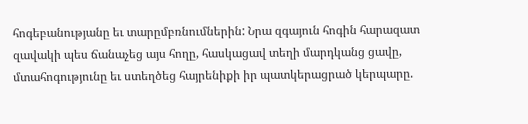հոգեբանությանը եւ տարըմբռնումներին: Նրա զգայուն հոգին հարազատ զավակի պես ճանաչեց այս հողը, հասկացավ տեղի մարդկանց ցավը, մտահոգությունը եւ ստեղծեց հայրենիքի իր պատկերացրած կերպարը.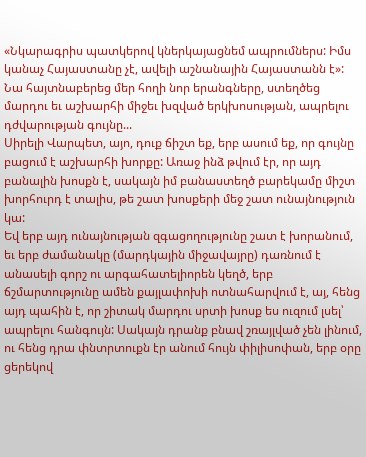«Նկարագրիս պատկերով կներկայացնեմ ապրումներս: Իմս կանաչ Հայաստանը չէ, ավելի աշնանային Հայաստանն է»: Նա հայտնաբերեց մեր հողի նոր երանգները, ստեղծեց մարդու եւ աշխարհի միջեւ խզված երկխոսության, ապրելու դժվարության գույնը...
Սիրելի Վարպետ, այո, դուք ճիշտ եք, երբ ասում եք, որ գույնը բացում է աշխարհի խորքը: Առաջ ինձ թվում էր, որ այդ բանալին խոսքն է, սակայն իմ բանաստեղծ բարեկամը միշտ խորհուրդ է տալիս, թե շատ խոսքերի մեջ շատ ունայնություն կա:
Եվ երբ այդ ունայնության զգացողությունը շատ է խորանում, եւ երբ ժամանակը (մարդկային միջավայրը) դառնում է անասելի գորշ ու արգահատելիորեն կեղծ, երբ ճշմարտությունը ամեն քայլափոխի ոտնահարվում է, այ, հենց այդ պահին է, որ շիտակ մարդու սրտի խոսք ես ուզում լսել՝ ապրելու հանգույն: Սակայն դրանք բնավ շռայլված չեն լինում, ու հենց դրա փնտրտուքն էր անում հույն փիլիսոփան, երբ օրը ցերեկով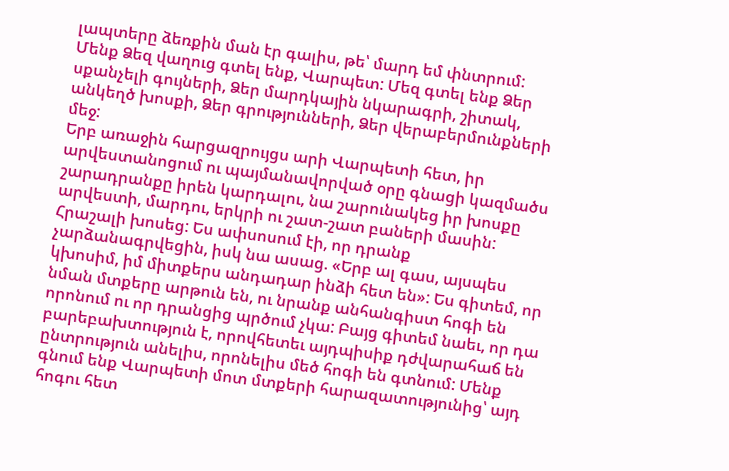լապտերը ձեռքին ման էր գալիս, թե՝ մարդ եմ փնտրում:
Մենք Ձեզ վաղուց գտել ենք, Վարպետ: Մեզ գտել ենք Ձեր սքանչելի գույների, Ձեր մարդկային նկարագրի, շիտակ, անկեղծ խոսքի, Ձեր գրությունների, Ձեր վերաբերմունքների մեջ:
Երբ առաջին հարցազրույցս արի Վարպետի հետ, իր արվեստանոցում ու պայմանավորված օրը գնացի կազմածս շարադրանքը իրեն կարդալու, նա շարունակեց իր խոսքը արվեստի, մարդու, երկրի ու շատ-շատ բաների մասին: Հրաշալի խոսեց: Ես ափսոսում էի, որ դրանք չարձանագրվեցին, իսկ նա ասաց. «Երբ ալ գաս, այսպես կխոսիմ, իմ միտքերս անդադար ինձի հետ են»: Ես գիտեմ, որ նման մտքերը արթուն են, ու նրանք անհանգիստ հոգի են որոնում ու որ դրանցից պրծում չկա: Բայց գիտեմ նաեւ, որ դա բարեբախտություն է, որովհետեւ այդպիսիք դժվարահաճ են ընտրություն անելիս, որոնելիս մեծ հոգի են գտնում: Մենք գնում ենք Վարպետի մոտ մտքերի հարազատությունից՝ այդ հոգու հետ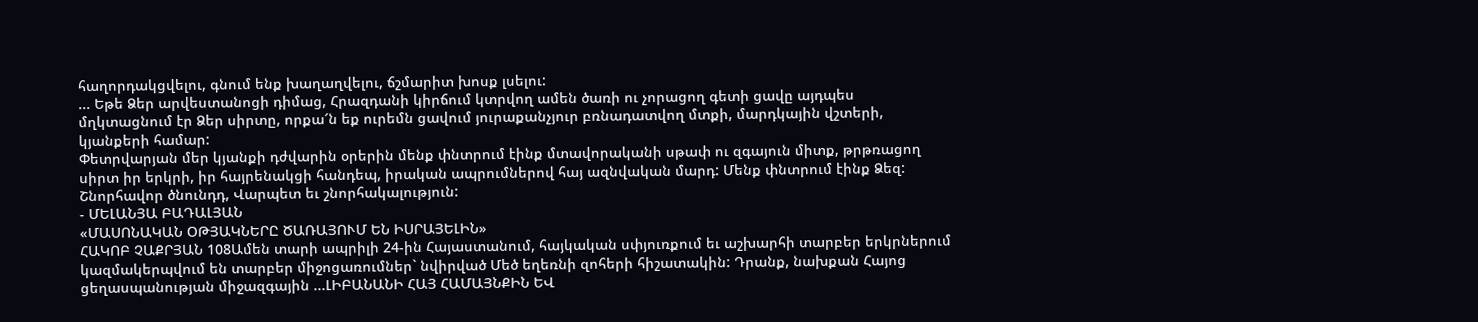հաղորդակցվելու, գնում ենք խաղաղվելու, ճշմարիտ խոսք լսելու:
... Եթե Ձեր արվեստանոցի դիմաց, Հրազդանի կիրճում կտրվող ամեն ծառի ու չորացող գետի ցավը այդպես մղկտացնում էր Ձեր սիրտը, որքա՜ն եք ուրեմն ցավում յուրաքանչյուր բռնադատվող մտքի, մարդկային վշտերի, կյանքերի համար:
Փետրվարյան մեր կյանքի դժվարին օրերին մենք փնտրում էինք մտավորականի սթափ ու զգայուն միտք, թրթռացող սիրտ իր երկրի, իր հայրենակցի հանդեպ, իրական ապրումներով հայ ազնվական մարդ: Մենք փնտրում էինք Ձեզ:
Շնորհավոր ծնունդդ, Վարպետ եւ շնորհակալություն:
- ՄԵԼԱՆՅԱ ԲԱԴԱԼՅԱՆ
«ՄԱՍՈՆԱԿԱՆ ՕԹՅԱԿՆԵՐԸ ԾԱՌԱՅՈՒՄ ԵՆ ԻՍՐԱՅԵԼԻՆ»
ՀԱԿՈԲ ՉԱՔՐՅԱՆ 108Ամեն տարի ապրիլի 24-ին Հայաստանում, հայկական սփյուռքում եւ աշխարհի տարբեր երկրներում կազմակերպվում են տարբեր միջոցառումներ` նվիրված Մեծ եղեռնի զոհերի հիշատակին: Դրանք, նախքան Հայոց ցեղասպանության միջազգային ...ԼԻԲԱՆԱՆԻ ՀԱՅ ՀԱՄԱՅՆՔԻՆ ԵՎ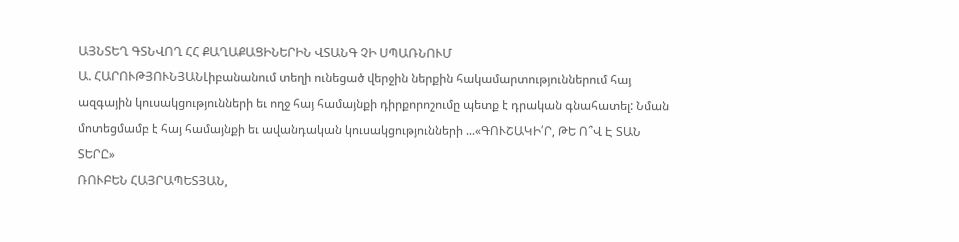ԱՅՆՏԵՂ ԳՏՆՎՈՂ ՀՀ ՔԱՂԱՔԱՑԻՆԵՐԻՆ ՎՏԱՆԳ ՉԻ ՍՊԱՌՆՈՒՄ
Ա. ՀԱՐՈՒԹՅՈՒՆՅԱՆԼիբանանում տեղի ունեցած վերջին ներքին հակամարտություններում հայ ազգային կուսակցությունների եւ ողջ հայ համայնքի դիրքորոշումը պետք է դրական գնահատել: Նման մոտեցմամբ է հայ համայնքի եւ ավանդական կուսակցությունների ...«ԳՈՒՇԱԿԻ՛Ր, ԹԵ Ո՞Վ Է ՏԱՆ ՏԵՐԸ»
ՌՈՒԲԵՆ ՀԱՅՐԱՊԵՏՅԱՆ,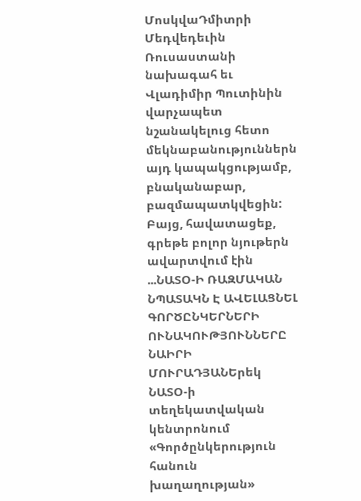ՄոսկվաԴմիտրի Մեդվեդեւին Ռուսաստանի նախագահ եւ Վլադիմիր Պուտինին վարչապետ նշանակելուց հետո մեկնաբանություններն այդ կապակցությամբ, բնականաբար, բազմապատկվեցին: Բայց, հավատացեք, գրեթե բոլոր նյութերն ավարտվում էին ...ՆԱՏՕ-Ի ՌԱԶՄԱԿԱՆ ՆՊԱՏԱԿՆ Է ԱՎԵԼԱՑՆԵԼ ԳՈՐԾԸՆԿԵՐՆԵՐԻ ՈՒՆԱԿՈՒԹՅՈՒՆՆԵՐԸ
ՆԱԻՐԻ ՄՈՒՐԱԴՅԱՆԵրեկ ՆԱՏՕ-ի տեղեկատվական կենտրոնում «Գործընկերություն հանուն խաղաղության»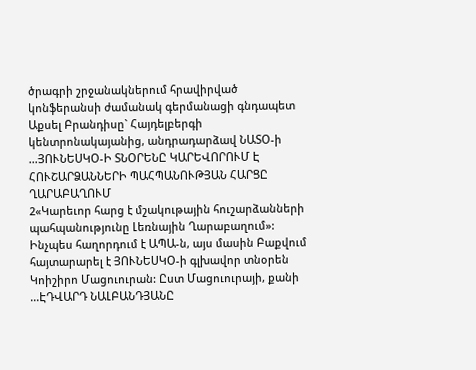ծրագրի շրջանակներում հրավիրված կոնֆերանսի ժամանակ գերմանացի գնդապետ Աքսել Բրանդիսը` Հայդելբերգի կենտրոնակայանից, անդրադարձավ ՆԱՏՕ-ի ...ՅՈՒՆԵՍԿՕ-Ի ՏՆՕՐԵՆԸ ԿԱՐԵՎՈՐՈՒՄ Է ՀՈՒՇԱՐՁԱՆՆԵՐԻ ՊԱՀՊԱՆՈՒԹՅԱՆ ՀԱՐՑԸ ՂԱՐԱԲԱՂՈՒՄ
2«Կարեւոր հարց է մշակութային հուշարձանների պահպանությունը Լեռնային Ղարաբաղում»: Ինչպես հաղորդում է ԱՊԱ-ն, այս մասին Բաքվում հայտարարել է ՅՈՒՆԵՍԿՕ-ի գլխավոր տնօրեն Կոիշիրո Մացուուրան: Ըստ Մացուուրայի, քանի ...ԷԴՎԱՐԴ ՆԱԼԲԱՆԴՅԱՆԸ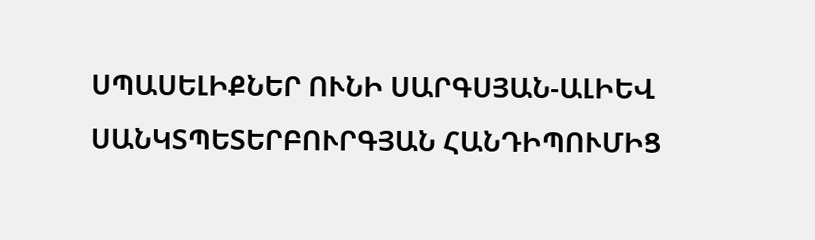ՍՊԱՍԵԼԻՔՆԵՐ ՈՒՆԻ ՍԱՐԳՍՅԱՆ-ԱԼԻԵՎ ՍԱՆԿՏՊԵՏԵՐԲՈՒՐԳՅԱՆ ՀԱՆԴԻՊՈՒՄԻՑ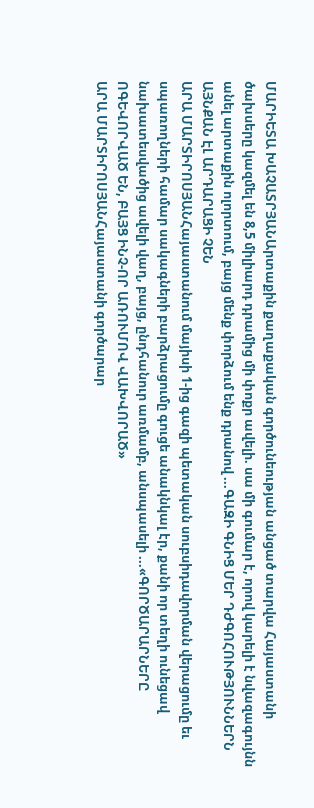ՄԱՐԻԵՏԱ ԽԱՉԱՏՐՅԱՆԱրտաքին քաղաքական գործունեության անցած տարվա Հայաստանի ծախսերը կազմել են 8,5 միլիարդ դրամից մի փոքր ավելի. սա մի գումար է, որով կարելի է նվազագույնն անել արտաքին ոլորտում, բայց մենք փորձում ենք դրանով ...ԳԱԶԻ ԳՆԻՑ ՄԵՐ ԴԺԳՈՀՈՒԹՅՈՒՆՆԵՐՆ ԱՅՆՔԱՆ ԷԼ ԱՐԴԱՐԱՑԻ ՉԵՆ
ԱՐԱ ՄԱՐՏԻՐՈՍՅԱՆՀայաստանում մայիսի 1-ից գազի պետական սուբսիդավորման վերացումը եւ սպառողների համար սակագների բարձրացումը գուցե անակնկալ էր, քանի որ տեղի ունեցավ նախատեսվածից ավելի վաղ, բայց, ընդհանուր առմամբ, անսպասելի ...«ԳՈՐԾԱՐԱՐՆԵՐԸ ՈԳԵՎՈՐՎԱԾ ԵՆ, ԲԱՅՑ ԻՆՉ-ՈՐ ԱՌՈՒՄՈՎ ՎԱԽՎՈՐԱԾ»
ԱՐԱ ՄԱՐՏԻՐՈՍՅԱՆՀայաստանի գործարար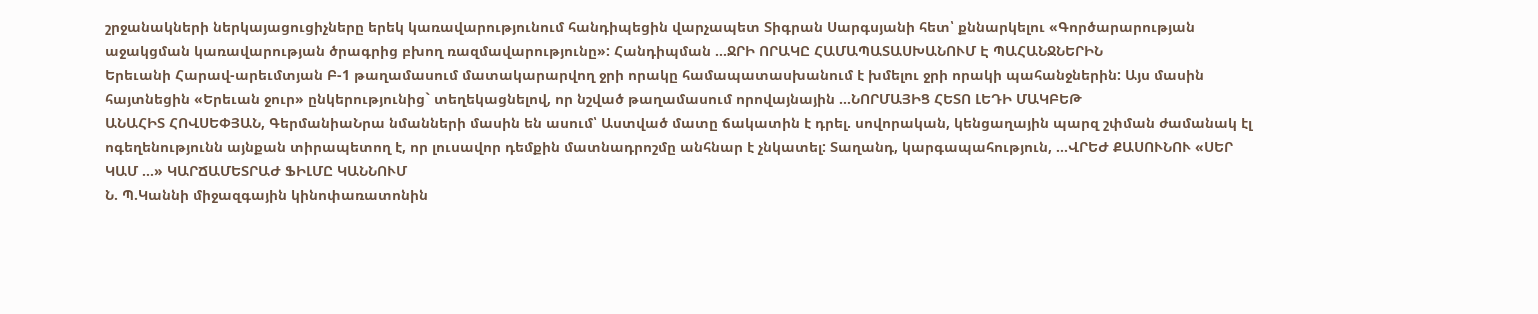շրջանակների ներկայացուցիչները երեկ կառավարությունում հանդիպեցին վարչապետ Տիգրան Սարգսյանի հետ՝ քննարկելու «Գործարարության աջակցման կառավարության ծրագրից բխող ռազմավարությունը»: Հանդիպման ...ՋՐԻ ՈՐԱԿԸ ՀԱՄԱՊԱՏԱՍԽԱՆՈՒՄ Է ՊԱՀԱՆՋՆԵՐԻՆ
Երեւանի Հարավ-արեւմտյան Բ-1 թաղամասում մատակարարվող ջրի որակը համապատասխանում է խմելու ջրի որակի պահանջներին: Այս մասին հայտնեցին «Երեւան ջուր» ընկերությունից` տեղեկացնելով, որ նշված թաղամասում որովայնային ...ՆՈՐՄԱՅԻՑ ՀԵՏՈ ԼԵԴԻ ՄԱԿԲԵԹ
ԱՆԱՀԻՏ ՀՈՎՍԵՓՅԱՆ, ԳերմանիաՆրա նմանների մասին են ասում՝ Աստված մատը ճակատին է դրել. սովորական, կենցաղային պարզ շփման ժամանակ էլ ոգեղենությունն այնքան տիրապետող է, որ լուսավոր դեմքին մատնադրոշմը անհնար է չնկատել: Տաղանդ, կարգապահություն, ...ՎՐԵԺ ՔԱՍՈՒՆՈՒ «ՍԵՐ ԿԱՄ ...» ԿԱՐՃԱՄԵՏՐԱԺ ՖԻԼՄԸ ԿԱՆՆՈՒՄ
Ն. Պ.Կաննի միջազգային կինոփառատոնին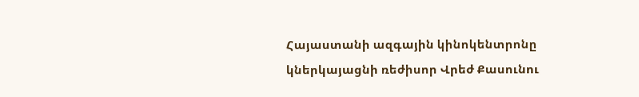Հայաստանի ազգային կինոկենտրոնը կներկայացնի ռեժիսոր Վրեժ Քասունու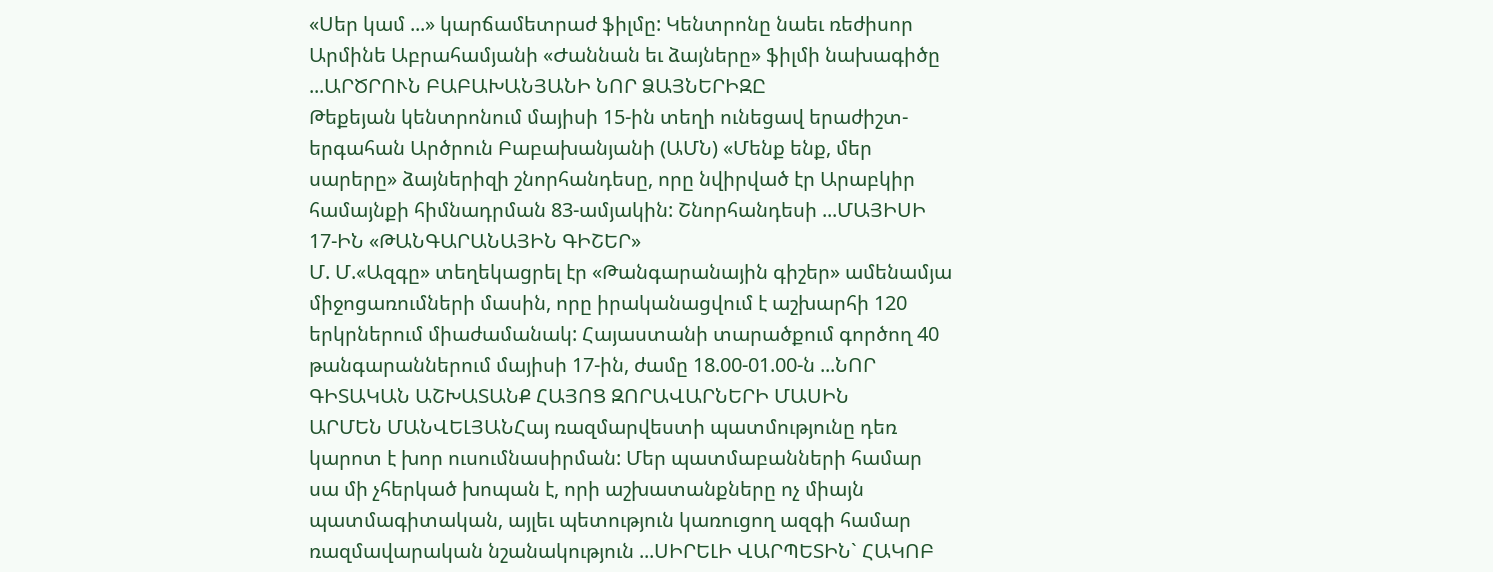«Սեր կամ ...» կարճամետրաժ ֆիլմը: Կենտրոնը նաեւ ռեժիսոր Արմինե Աբրահամյանի «Ժաննան եւ ձայները» ֆիլմի նախագիծը ...ԱՐԾՐՈՒՆ ԲԱԲԱԽԱՆՅԱՆԻ ՆՈՐ ՁԱՅՆԵՐԻԶԸ
Թեքեյան կենտրոնում մայիսի 15-ին տեղի ունեցավ երաժիշտ-երգահան Արծրուն Բաբախանյանի (ԱՄՆ) «Մենք ենք, մեր սարերը» ձայներիզի շնորհանդեսը, որը նվիրված էր Արաբկիր համայնքի հիմնադրման 83-ամյակին: Շնորհանդեսի ...ՄԱՅԻՍԻ 17-ԻՆ «ԹԱՆԳԱՐԱՆԱՅԻՆ ԳԻՇԵՐ»
Մ. Մ.«Ազգը» տեղեկացրել էր «Թանգարանային գիշեր» ամենամյա միջոցառումների մասին, որը իրականացվում է աշխարհի 120 երկրներում միաժամանակ: Հայաստանի տարածքում գործող 40 թանգարաններում մայիսի 17-ին, ժամը 18.00-01.00-ն ...ՆՈՐ ԳԻՏԱԿԱՆ ԱՇԽԱՏԱՆՔ ՀԱՅՈՑ ԶՈՐԱՎԱՐՆԵՐԻ ՄԱՍԻՆ
ԱՐՄԵՆ ՄԱՆՎԵԼՅԱՆՀայ ռազմարվեստի պատմությունը դեռ կարոտ է խոր ուսումնասիրման: Մեր պատմաբանների համար սա մի չհերկած խոպան է, որի աշխատանքները ոչ միայն պատմագիտական, այլեւ պետություն կառուցող ազգի համար ռազմավարական նշանակություն ...ՍԻՐԵԼԻ ՎԱՐՊԵՏԻՆ` ՀԱԿՈԲ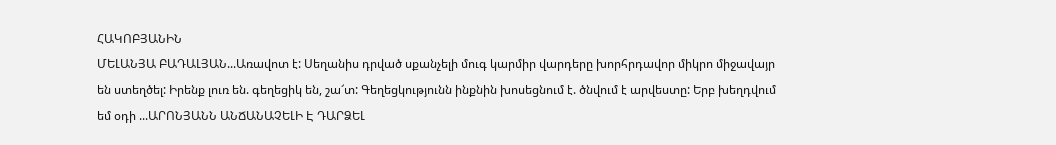ՀԱԿՈԲՅԱՆԻՆ
ՄԵԼԱՆՅԱ ԲԱԴԱԼՅԱՆ...Առավոտ է: Սեղանիս դրված սքանչելի մուգ կարմիր վարդերը խորհրդավոր միկրո միջավայր են ստեղծել: Իրենք լուռ են. գեղեցիկ են, շա՜տ: Գեղեցկությունն ինքնին խոսեցնում է. ծնվում է արվեստը: Երբ խեղդվում եմ օդի ...ԱՐՈՆՅԱՆՆ ԱՆՃԱՆԱՉԵԼԻ Է ԴԱՐՁԵԼ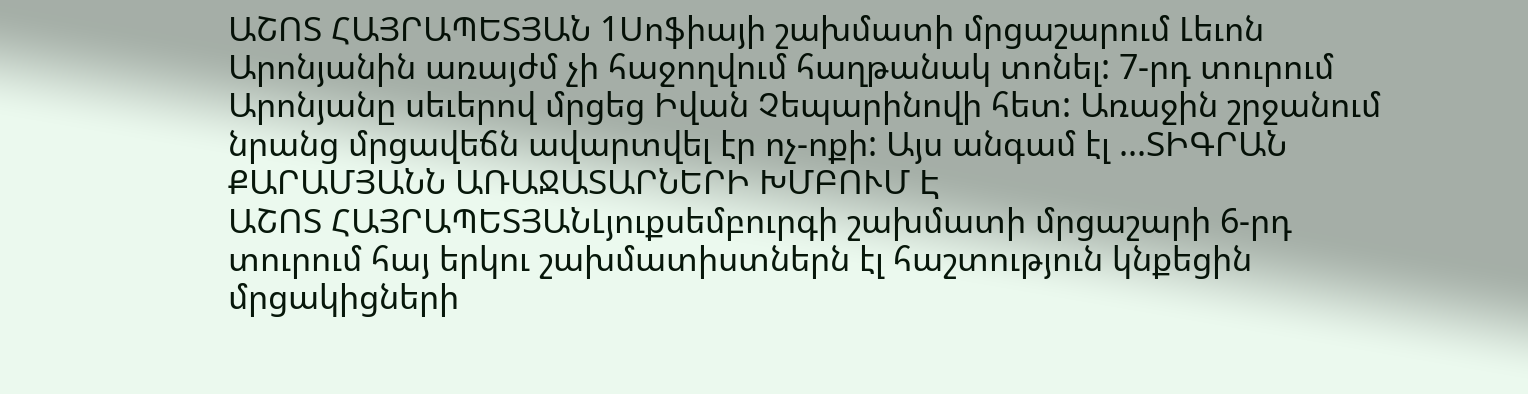ԱՇՈՏ ՀԱՅՐԱՊԵՏՅԱՆ 1Սոֆիայի շախմատի մրցաշարում Լեւոն Արոնյանին առայժմ չի հաջողվում հաղթանակ տոնել: 7-րդ տուրում Արոնյանը սեւերով մրցեց Իվան Չեպարինովի հետ: Առաջին շրջանում նրանց մրցավեճն ավարտվել էր ոչ-ոքի: Այս անգամ էլ ...ՏԻԳՐԱՆ ՔԱՐԱՄՅԱՆՆ ԱՌԱՋԱՏԱՐՆԵՐԻ ԽՄԲՈՒՄ Է
ԱՇՈՏ ՀԱՅՐԱՊԵՏՅԱՆԼյուքսեմբուրգի շախմատի մրցաշարի 6-րդ տուրում հայ երկու շախմատիստներն էլ հաշտություն կնքեցին մրցակիցների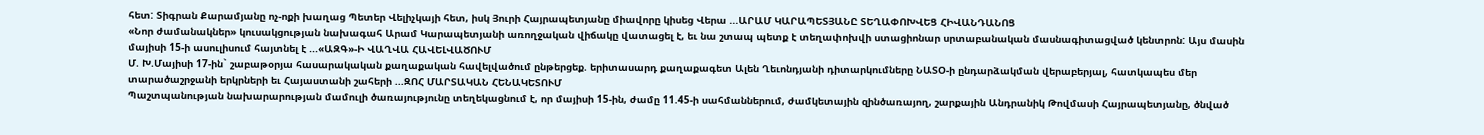հետ: Տիգրան Քարամյանը ոչ-ոքի խաղաց Պետեր Վելիչկայի հետ, իսկ Յուրի Հայրապետյանը միավորը կիսեց Վերա ...ԱՐԱՄ ԿԱՐԱՊԵՏՅԱՆԸ ՏԵՂԱՓՈԽՎԵՑ ՀԻՎԱՆԴԱՆՈՑ
«Նոր ժամանակներ» կուսակցության նախագահ Արամ Կարապետյանի առողջական վիճակը վատացել է, եւ նա շտապ պետք է տեղափոխվի ստացիոնար սրտաբանական մասնագիտացված կենտրոն: Այս մասին մայիսի 15-ի ասուլիսում հայտնել է ...«ԱԶԳ»-Ի ՎԱՂՎԱ ՀԱՎԵԼՎԱԾՈՒՄ
Մ. Խ.Մայիսի 17-ին` շաբաթօրյա հասարակական քաղաքական հավելվածում ընթերցեք. երիտասարդ քաղաքագետ Ալեն Ղեւոնդյանի դիտարկումները ՆԱՏՕ-ի ընդարձակման վերաբերյալ, հատկապես մեր տարածաշրջանի երկրների եւ Հայաստանի շահերի ...ԶՈՀ ՄԱՐՏԱԿԱՆ ՀԵՆԱԿԵՏՈՒՄ
Պաշտպանության նախարարության մամուլի ծառայությունը տեղեկացնում է, որ մայիսի 15-ին, ժամը 11.45-ի սահմաններում, ժամկետային զինծառայող, շարքային Անդրանիկ Թովմասի Հայրապետյանը, ծնված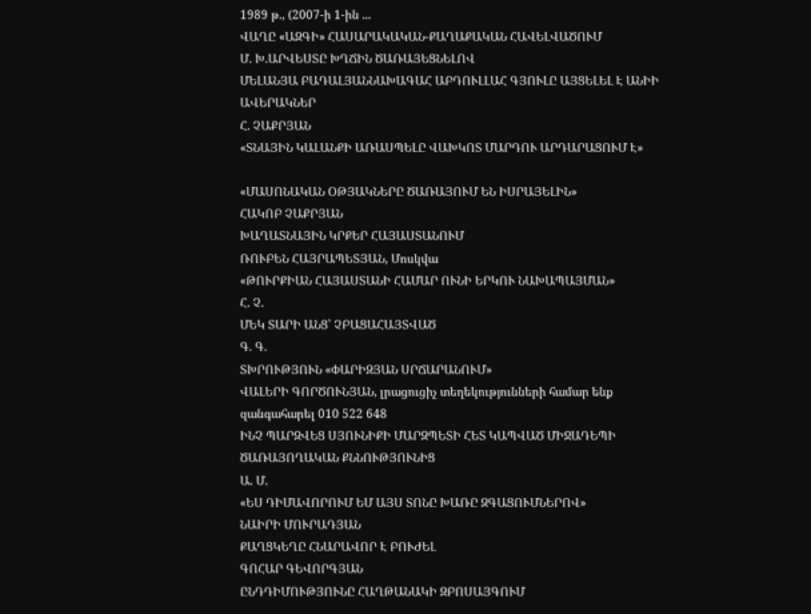1989 թ., (2007-ի 1-ին ...
ՎԱՂԸ «ԱԶԳԻ» ՀԱՍԱՐԱԿԱԿԱՆ-ՔԱՂԱՔԱԿԱՆ ՀԱՎԵԼՎԱԾՈՒՄ
Մ. Խ.ԱՐՎԵՍՏԸ ԽՂՃԻՆ ԾԱՌԱՅԵՑՆԵԼՈՎ
ՄԵԼԱՆՅԱ ԲԱԴԱԼՅԱՆՆԱԽԱԳԱՀ ԱԲԴՈՒԼԼԱՀ ԳՅՈՒԼԸ ԱՅՑԵԼԵԼ Է ԱՆԻԻ ԱՎԵՐԱԿՆԵՐ
Հ. ՉԱՔՐՅԱՆ
«ՏՆԱՅԻՆ ԿԱԼԱՆՔԻ ԱՌԱՍՊԵԼԸ ՎԱԽԿՈՏ ՄԱՐԴՈՒ ԱՐԴԱՐԱՑՈՒՄ Է»

«ՄԱՍՈՆԱԿԱՆ ՕԹՅԱԿՆԵՐԸ ԾԱՌԱՅՈՒՄ ԵՆ ԻՍՐԱՅԵԼԻՆ»
ՀԱԿՈԲ ՉԱՔՐՅԱՆ
ԽԱՂԱՏՆԱՅԻՆ ԿՐՔԵՐ ՀԱՅԱՍՏԱՆՈՒՄ
ՌՈՒԲԵՆ ՀԱՅՐԱՊԵՏՅԱՆ, Մոսկվա
«ԹՈՒՐՔԻԱՆ ՀԱՅԱՍՏԱՆԻ ՀԱՄԱՐ ՈՒՆԻ ԵՐԿՈՒ ՆԱԽԱՊԱՅՄԱՆ»
Հ. Չ.
ՄԵԿ ՏԱՐԻ ԱՆՑ՝ ՉԲԱՑԱՀԱՅՏՎԱԾ
Գ. Գ.
ՏԽՐՈՒԹՅՈՒՆ «ՓԱՐԻԶՅԱՆ ՍՐՃԱՐԱՆՈՒՄ»
ՎԱԼԵՐԻ ԳՈՐԾՈՒՆՅԱՆ, լրացուցիչ տեղեկությունների համար ենք զանգահարել 010 522 648
ԻՆՉ ՊԱՐԶՎԵՑ ՍՅՈՒՆԻՔԻ ՄԱՐԶՊԵՏԻ ՀԵՏ ԿԱՊՎԱԾ ՄԻՋԱԴԵՊԻ ԾԱՌԱՅՈՂԱԿԱՆ ՔՆՆՈՒԹՅՈՒՆԻՑ
Ա. Մ.
«ԵՍ ԴԻՄԱՎՈՐՈՒՄ ԵՄ ԱՅՍ ՏՈՆԸ ԽԱՌԸ ԶԳԱՑՈՒՄՆԵՐՈՎ»
ՆԱԻՐԻ ՄՈՒՐԱԴՅԱՆ
ՔԱՂՑԿԵՂԸ ՀՆԱՐԱՎՈՐ Է ԲՈՒԺԵԼ
ԳՈՀԱՐ ԳԵՎՈՐԳՅԱՆ
ԸՆԴԴԻՄՈՒԹՅՈՒՆԸ ՀԱՂԹԱՆԱԿԻ ԶԲՈՍԱՅԳՈՒՄ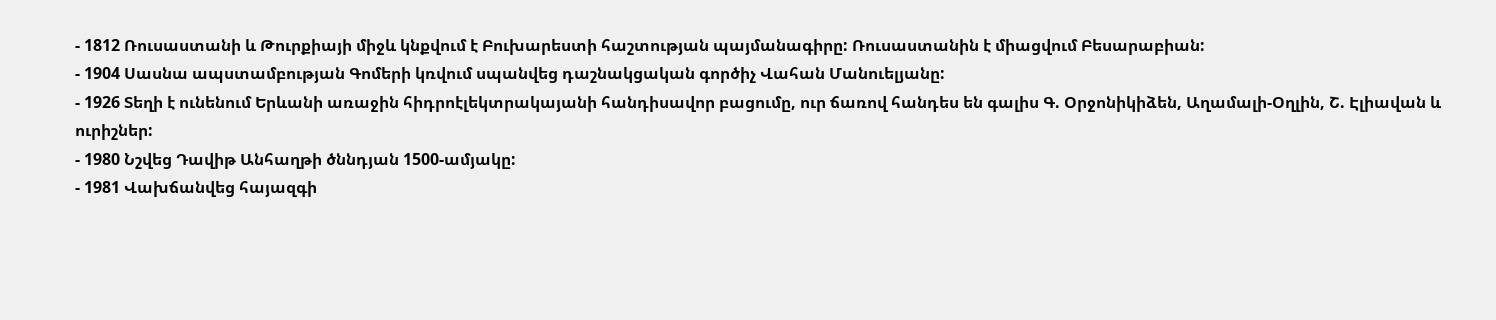- 1812 Ռուսաստանի և Թուրքիայի միջև կնքվում է Բուխարեստի հաշտության պայմանագիրը: Ռուսաստանին է միացվում Բեսարաբիան:
- 1904 Սասնա ապստամբության Գոմերի կռվում սպանվեց դաշնակցական գործիչ Վահան Մանուելյանը:
- 1926 Տեղի է ունենում Երևանի առաջին հիդրոէլեկտրակայանի հանդիսավոր բացումը, ուր ճառով հանդես են գալիս Գ. Օրջոնիկիձեն, Աղամալի-Օղլին, Շ. Էլիավան և ուրիշներ:
- 1980 Նշվեց Դավիթ Անհաղթի ծննդյան 1500-ամյակը:
- 1981 Վախճանվեց հայազգի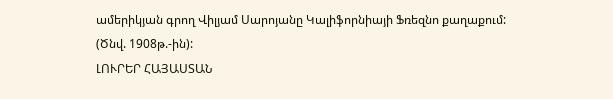ամերիկյան գրող Վիլյամ Սարոյանը Կալիֆորնիայի Ֆռեզնո քաղաքում: (Ծնվ. 1908թ.-ին):
ԼՈՒՐԵՐ ՀԱՅԱՍՏԱՆ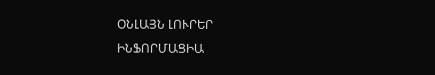ՕՆԼԱՅՆ ԼՈՒՐԵՐ
ԻՆՖՈՐՄԱՑԻԱ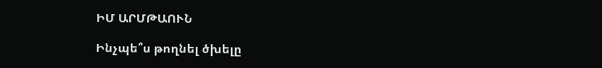ԻՄ ԱՐՄԹԱՈՒՆ

Ինչպե՞ս թողնել ծխելը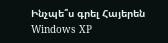Ինչպե՞ս գրել Հայերեն Windows XP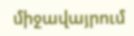միջավայրում